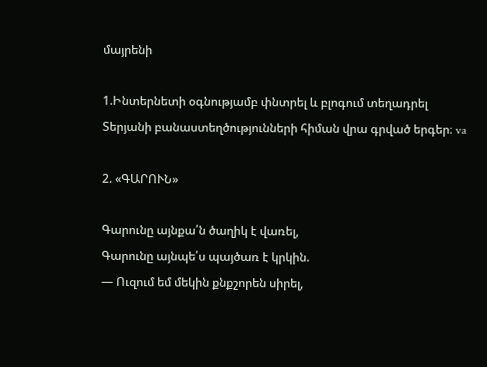մայրենի

1.Ինտերնետի օգնությամբ փնտրել և բլոգում տեղադրել Տերյանի բանաստեղծությունների հիման վրա գրված երգեր։ va

2. «ԳԱՐՈՒՆ»

Գարունը այնքա՛ն ծաղիկ է վառել,
Գարունը այնպե՛ս պայծառ է կրկին.
— Ուզում եմ մեկին քնքշորեն սիրել,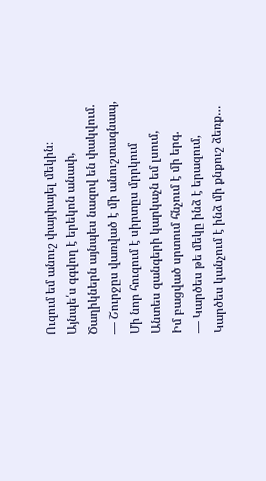Ուզում եմ անուշ փայփայել մեկին։
Այնպե՛ս գգվող է երեկոն անափ,
Ծաղիկներն այնպես նազով են փակվում.
— Շուրջըս վառված է մի անուշտագնապ,
Մի նոր հուզում է սիրտըս մրրկում
Անտես զանգերի կարկաչն եմ լսում,
Իմ բացված սրտում հնչում է մի երգ.
— Կարծես թե մեկը ինձ է երազում,
Կարծես կանչում է ինձ մի քնքուշ ձեռք…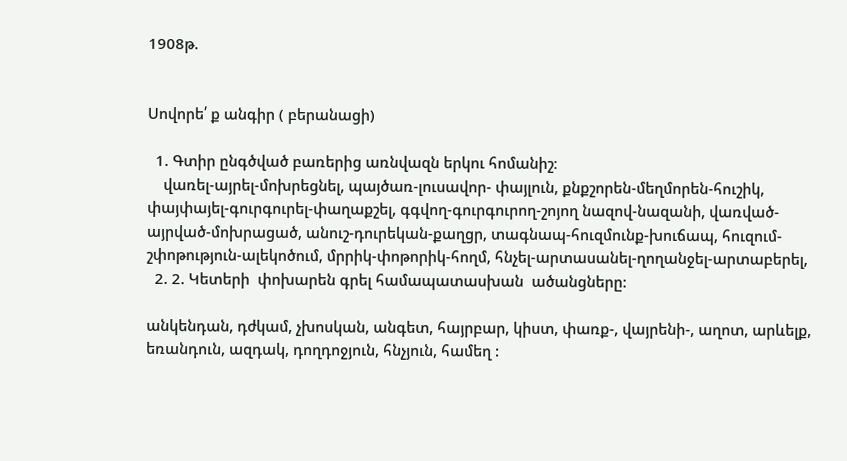1908թ.


Սովորե՛ ք անգիր ( բերանացի)

  1. Գտիր ընգծված բառերից առնվազն երկու հոմանիշ։
    վառել-այրել-մոխրեցնել, պայծառ-լուսավոր- փայլուն, քնքշորեն-մեղմորեն-հուշիկ, փայփայել-գուրգուրել-փաղաքշել, գգվող-գուրգուրող-շոյող նազով-նազանի, վառված-այրված-մոխրացած, անուշ-դուրեկան-քաղցր, տագնապ-հուզմունք-խուճապ, հուզում-շփոթություն-ալեկոծում, մրրիկ-փոթորիկ-հողմ, հնչել-արտասանել-ղողանջել-արտաբերել,
  2. 2. Կետերի  փոխարեն գրել համապատասխան  ածանցները:

անկենդան, դժկամ, չխոսկան, անգետ, հայրբար, կիստ, փառք-, վայրենի-, աղոտ, արևելք, եռանդուն, ազդակ, դողդոջյուն, հնչյուն, համեղ :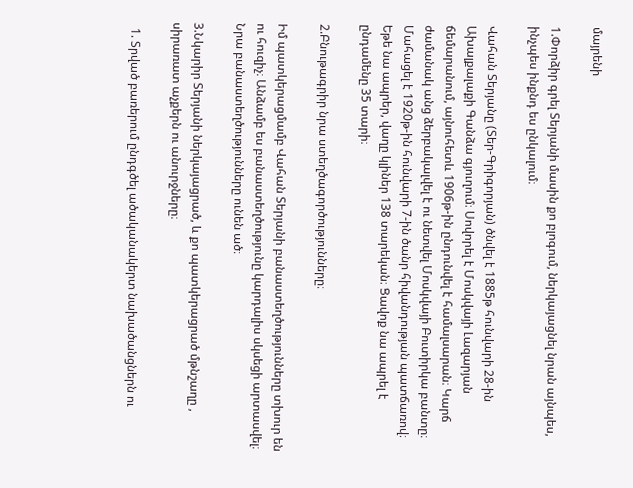մայրենի

1.Փորձիր գրել Տերյանի մասին քո բլոգում, ներկայացնել նրան այնպես, ինչպես ինքնդ ես ընկալում։

Վահան Տերյանը (Տեր-Գրիգորյան) ծնվել է 1885թ հունվարի 28-ին Ախալքալաքի Գանձա գյուղում։ Սովորել է Մոսկվայի Լազարյան ճեմարանում, այնուհետև 1906թ-ին ընդունվել է համալսարան։ Կարճ ժամանակ անց ձերբակալվել է ու նետվել Մոսկվայի Բուտիրկա բանտը։ Մահացել է 1920թ-ին հունվարի 7-ին ծանր հիվանդության պատճառով։ Եթե նա ապրեր, վաղը կլիներ 138 տարեկան։ Ցավոք նա ապրել է ընդամենը 35 տարի։

2.Բնութագրիր նրա ստեղծագործությունները։

Իմ պատկերացմամբ Վահան Տերյանի բանաստեղծությունները տխուր են ու հուզիչ։ Անձամբ ես բանաստեղծությունը կարդալիս սկսեցի արտասվել։ Նրա բանաստեղծությունները ունեն ած։

3.Նկարիր Տերյանի ներկայացրած, և քո պատկերացրած մթնշաղը , սիրառատ աչքերն ու անուրջները։

  1. Տրված բառերում ընդգծել ածականակերտ նախածանցներն ու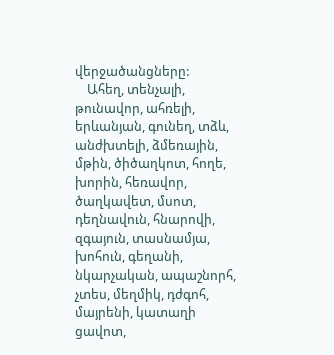վերջածանցները:
    Ահեղ, տենչալի, թունավոր, ահռելի, երևանյան, գունեղ, տձև, անժխտելի, ձմեռային, մթին, ծիծաղկոտ, հողե, խորին, հեռավոր, ծաղկավետ, մսոտ, դեղնավուն, հնարովի, զգայուն, տասնամյա, խոհուն, գեղանի, նկարչական, ապաշնորհ, չտես, մեղմիկ, դժգոհ, մայրենի, կատաղի ցավոտ,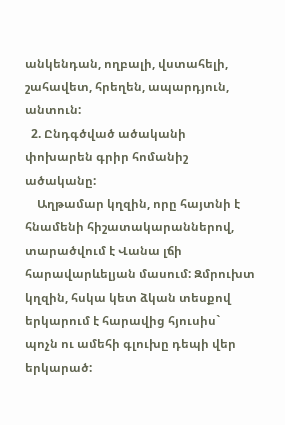անկենդան, ողբալի, վստահելի, շահավետ, հրեղեն, ապարդյուն, անտուն:
  2. Ընդգծված ածականի փոխարեն գրիր հոմանիշ ածականը:
    Աղթամար կղզին, որը հայտնի է հնամենի հիշատակարաններով, տարածվում է Վանա լճի հարավարևելյան մասում: Զմրուխտ կղզին, հսկա կետ ձկան տեսքով երկարում է հարավից հյուսիս` պոչն ու ամեհի գլուխը դեպի վեր երկարած: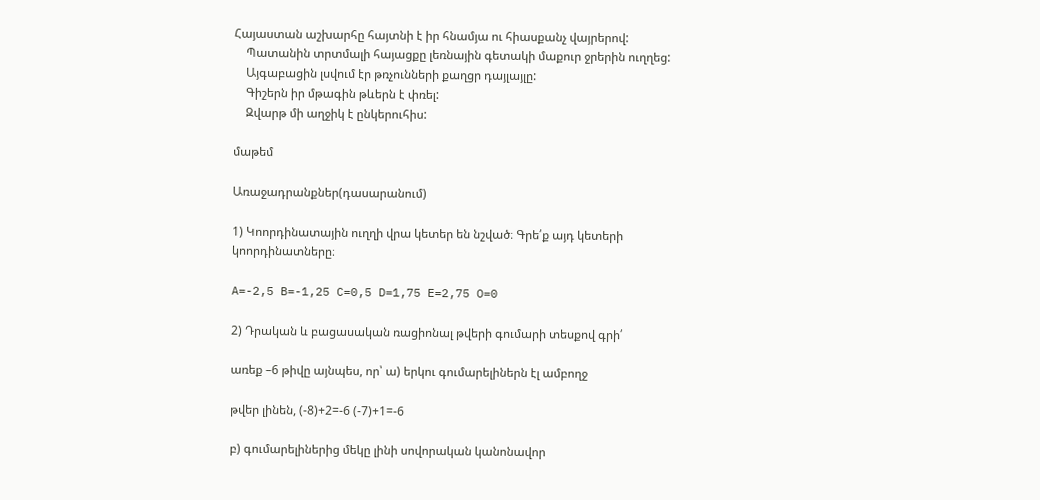Հայաստան աշխարհը հայտնի է իր հնամյա ու հիասքանչ վայրերով:
    Պատանին տրտմալի հայացքը լեռնային գետակի մաքուր ջրերին ուղղեց:
    Այգաբացին լսվում էր թռչունների քաղցր դայլայլը:
    Գիշերն իր մթագին թևերն է փռել:
    Զվարթ մի աղջիկ է ընկերուհիս:

մաթեմ

Առաջադրանքներ(դասարանում)

1) Կոորդինատային ուղղի վրա կետեր են նշված։ Գրե՛ք այդ կետերի կոորդինատները։

A=-2,5 B=-1,25 C=0,5 D=1,75 E=2,75 O=0

2) Դրական և բացասական ռացիոնալ թվերի գումարի տեսքով գրի՛

առեք –6 թիվը այնպես, որ՝ ա) երկու գումարելիներն էլ ամբողջ

թվեր լինեն, (-8)+2=-6 (-7)+1=-6

բ) գումարելիներից մեկը լինի սովորական կանոնավոր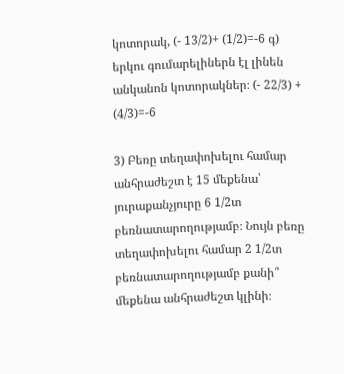կոտորակ, (- 13/2)+ (1/2)=-6 գ) երկու գումարելիներն էլ լինեն անկանոն կոտորակներ։ (- 22/3) + (4/3)=-6

3) Բեռը տեղափոխելու համար անհրաժեշտ է 15 մեքենա՝ յուրաքանչյուրը 6 1/2տ բեռնատարողությամբ։ Նույն բեռը տեղափոխելու համար 2 1/2տ բեռնատարողությամբ քանի՞ մեքենա անհրաժեշտ կլինի։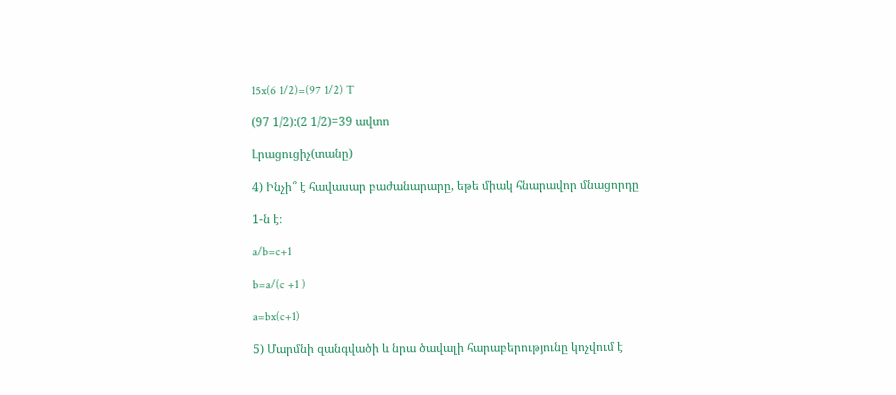15x(6 1/2)=(97 1/2) T

(97 1/2):(2 1/2)=39 ավտո

Լրացուցիչ(տանը)

4) Ինչի՞ է հավասար բաժանարարը, եթե միակ հնարավոր մնացորդը

1-ն է։

a/b=c+1

b=a/(c +1 )

a=bx(c+1)

5) Մարմնի զանգվածի և նրա ծավալի հարաբերությունը կոչվում է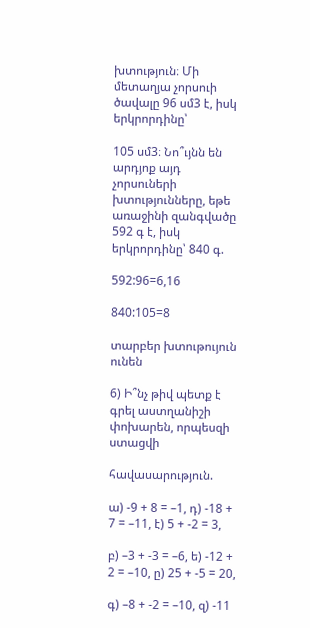խտություն։ Մի մետաղյա չորսուի ծավալը 96 սմ3 է, իսկ երկրորդինը՝

105 սմ3։ Նո՞ւյնն են արդյոք այդ չորսուների խտությունները, եթե առաջինի զանգվածը 592 գ է, իսկ երկրորդինը՝ 840 գ.

592:96=6,16

840:105=8

տարբեր խտութույուն ունեն

6) Ի՞նչ թիվ պետք է գրել աստղանիշի փոխարեն, որպեսզի ստացվի

հավասարություն.

ա) -9 + 8 = –1, դ) -18 + 7 = –11, է) 5 + -2 = 3,

բ) –3 + -3 = –6, ե) -12 + 2 = –10, ը) 25 + -5 = 20,

գ) –8 + -2 = –10, զ) -11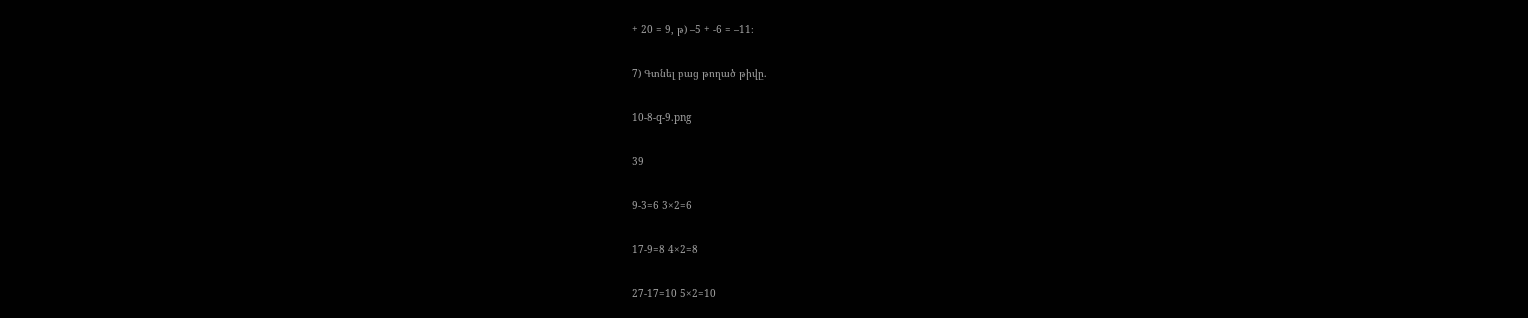+ 20 = 9, թ) –5 + -6 = –11։

7) Գտնել բաց թողած թիվը.

10-8-q-9.png

39

9-3=6 3×2=6

17-9=8 4×2=8

27-17=10 5×2=10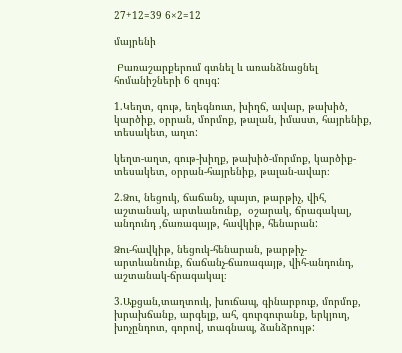27+12=39 6×2=12

մայրենի

 Բառաշարքերում գտնել և առանձնացնել հոմանիշների 6 զույգ:

1.Կեղտ, գութ, եղեգնուտ, խիղճ, ավար, թախիծ, կարծիք, օրրան, մորմոք, թալան, իմաստ, հայրենիք, տեսակետ, աղտ:

կեղտ-աղտ, գութ-խիղք, թախիծ-մորմոք, կարծիք-տեսակետ, օրրան-հայրենիք, թալան-ավար։

2.Ձու, նեցուկ, ճաճանչ, պայտ, թարթիչ, վիհ, աշտանակ, արտևանունք,  օշարակ, ճրագակալ, անդունդ ,ճառագայթ, հավկիթ, հենարան:

Ձու-հավկիթ, նեցուկ-հենարան, թարթիչ-արտևանունք, ճաճանչ-ճառագայթ, վիհ-անդունդ, աշտանակ-ճրագակալ։

3.Աքցան,տաղտուկ, խուճապ, գինարբուք, մորմոք, խրախճանք, արգելք, ահ, գուրգուրանք, երկյուղ, խոչընդոտ, գորով, տագնապ, ձանձրույթ: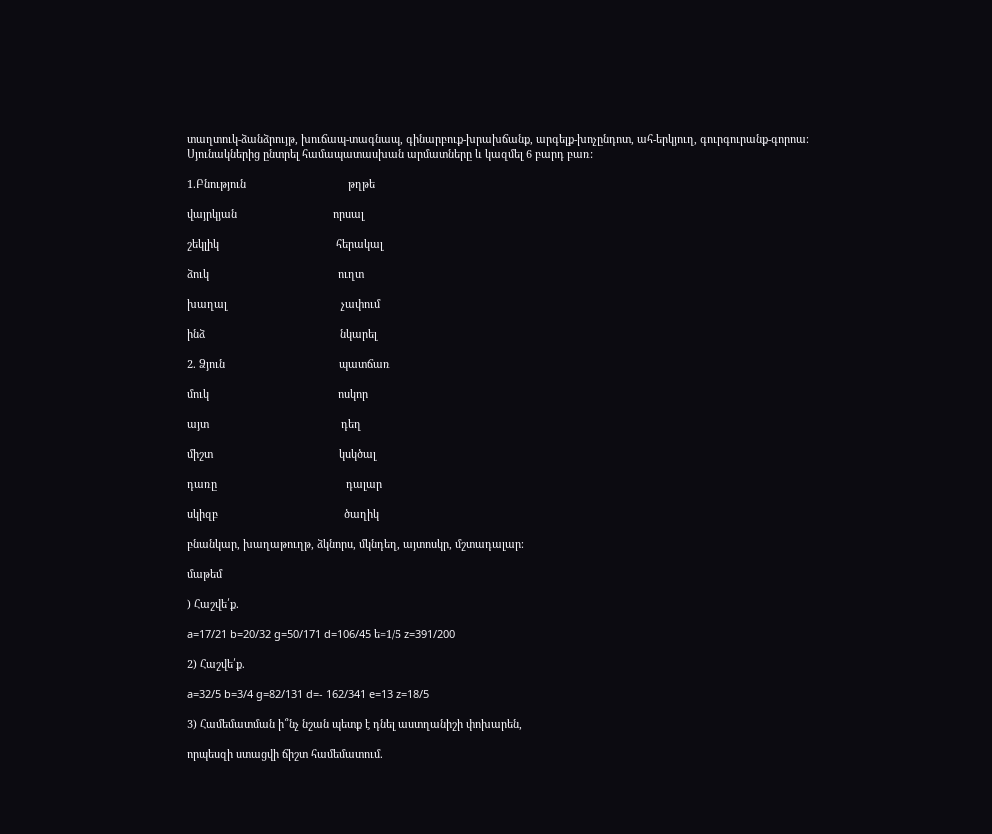տաղտուկ-ձանձրույթ, խուճապ-տագնապ, գինարբուք-խրախճանք, արգելք-խոչընդոտ, ահ-երկյուղ, գուրգուրանք-գորոա։
Սյունակներից ընտրել համապատասխան արմատները և կազմել 6 բարդ բառ:

1.Բնություն                                  թղթե

վայրկյան                                որսալ

շեկլիկ                                       հերակալ

ձուկ                                           ուղտ

խաղալ                                      չափում

ինձ                                             նկարել

2. Ձյուն                                      պատճառ

մուկ                                           ոսկոր

այտ                                            դեղ

միշտ                                          կսկծալ

դառը                                           դալար

սկիզբ                                          ծաղիկ

բնանկար, խաղաթուղթ, ձկնորս, մկնդեղ, այտոսկր, մշտադալար։

մաթեմ

) Հաշվե՛ք.

a=17/21 b=20/32 g=50/171 d=106/45 ե=1/5 z=391/200

2) Հաշվե՛ք.

a=32/5 b=3/4 g=82/131 d=- 162/341 e=13 z=18/5

3) Համեմատման ի՞նչ նշան պետք է դնել աստղանիշի փոխարեն,

որպեսզի ստացվի ճիշտ համեմատում.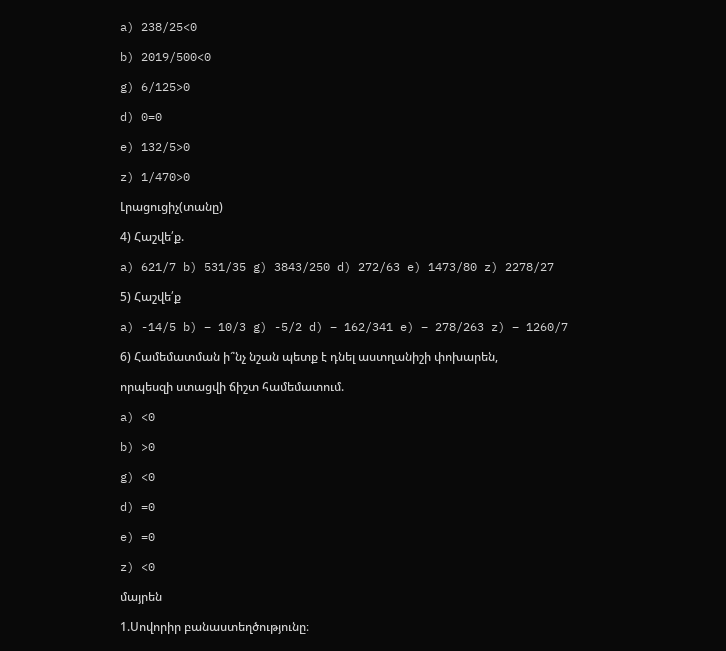a) 238/25<0

b) 2019/500<0

g) 6/125>0

d) 0=0

e) 132/5>0

z) 1/470>0

Լրացուցիչ(տանը)

4) Հաշվե՛ք.

a) 621/7 b) 531/35 g) 3843/250 d) 272/63 e) 1473/80 z) 2278/27

5) Հաշվե՛ք

a) -14/5 b) – 10/3 g) -5/2 d) – 162/341 e) – 278/263 z) – 1260/7

6) Համեմատման ի՞նչ նշան պետք է դնել աստղանիշի փոխարեն,

որպեսզի ստացվի ճիշտ համեմատում.

a) <0

b) >0

g) <0

d) =0

e) =0

z) <0

մայրեն

1.Սովորիր բանաստեղծությունը։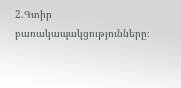2.Գտիր բառակապակցությունները։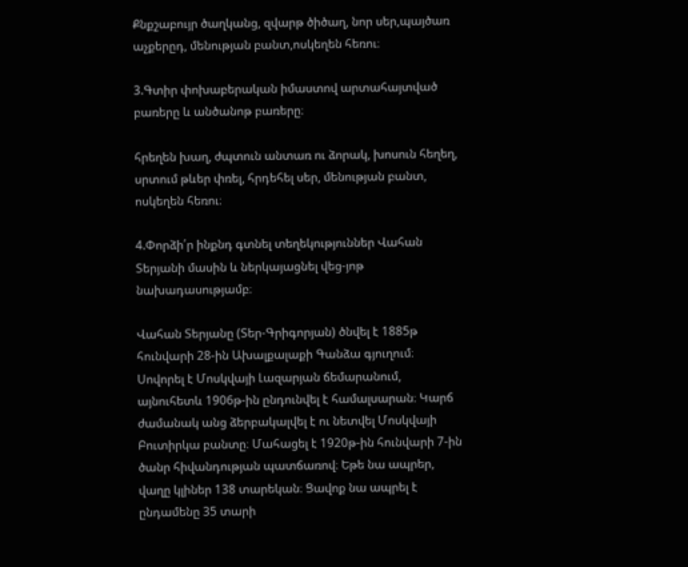Քնքշաբույր ծաղկանց, զվարթ ծիծաղ, նոր սեր,պայծառ աչքերըդ, մենության բանտ,ոսկեղեն հեռու։

3.Գտիր փոխաբերական իմաստով արտահայտված բառերը և անծանոթ բառերը։

հրեղեն խաղ, ժպտուն անտառ ու ձորակ, խոսուն հեղեղ, սրտում թևեր փռել, հրդեհել սեր, մենության բանտ, ոսկեղեն հեռու։

4.Փորձի՛ր ինքնդ գտնել տեղեկություններ Վահան Տերյանի մասին և ներկայացնել վեց-յոթ նախադասությամբ։

Վահան Տերյանը (Տեր-Գրիգորյան) ծնվել է 1885թ հունվարի 28-ին Ախալքալաքի Գանձա գյուղում։ Սովորել է Մոսկվայի Լազարյան ճեմարանում, այնուհետև 1906թ-ին ընդունվել է համալսարան։ Կարճ ժամանակ անց ձերբակալվել է ու նետվել Մոսկվայի Բուտիրկա բանտը։ Մահացել է 1920թ-ին հունվարի 7-ին ծանր հիվանդության պատճառով։ Եթե նա ապրեր, վաղը կլիներ 138 տարեկան։ Ցավոք նա ապրել է ընդամենը 35 տարի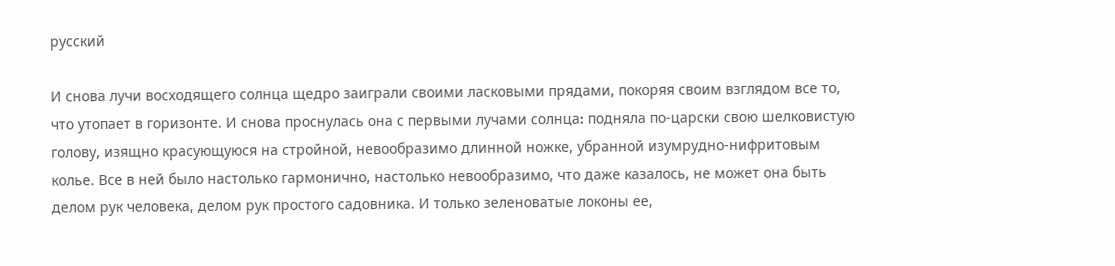русский

И снова лучи восходящего солнца щедро заиграли своими ласковыми прядами, покоряя своим взглядом все то, что утопает в горизонте. И снова проснулась она с первыми лучами солнца։ подняла по-царски свою шелковистую голову, изящно красующуюся на стройной, невообразимо длинной ножке, убранной изумрудно-нифритовым колье. Все в ней было настолько гармонично, настолько невообразимо, что даже казалось, не может она быть делом рук человека, делом рук простого садовника. И только зеленоватые локоны ее,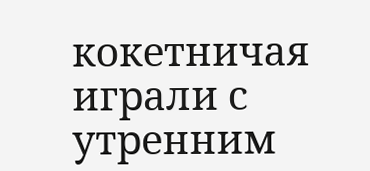кокетничая играли с утренним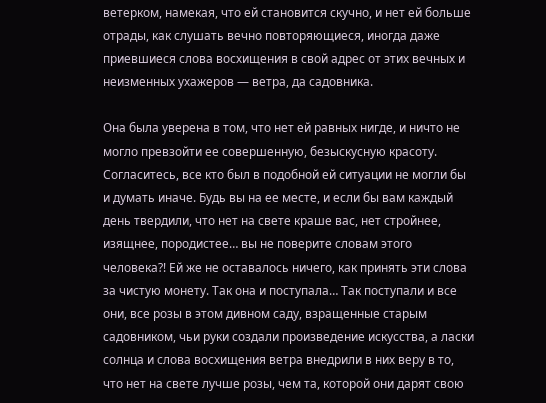ветерком, намекая, что ей становится скучно, и нет ей больше отрады, как слушать вечно повторяющиеся, иногда даже приевшиеся слова восхищения в свой адрес от этих вечных и неизменных ухажеров — ветра, да садовника.

Она была уверена в том, что нет ей равных нигде, и ничто не могло превзойти ее совершенную, безыскусную красоту. Согласитесь, все кто был в подобной ей ситуации не могли бы и думать иначе. Будь вы на ее месте, и если бы вам каждый день твердили, что нет на свете краше вас, нет стройнее, изящнее, породистее… вы не поверите словам этого человека?! Ей же не оставалось ничего, как принять эти слова за чистую монету. Так она и поступала… Так поступали и все они, все розы в этом дивном саду, взращенные старым садовником, чьи руки создали произведение искусства, а ласки солнца и слова восхищения ветра внедрили в них веру в то, что нет на свете лучше розы, чем та, которой они дарят свою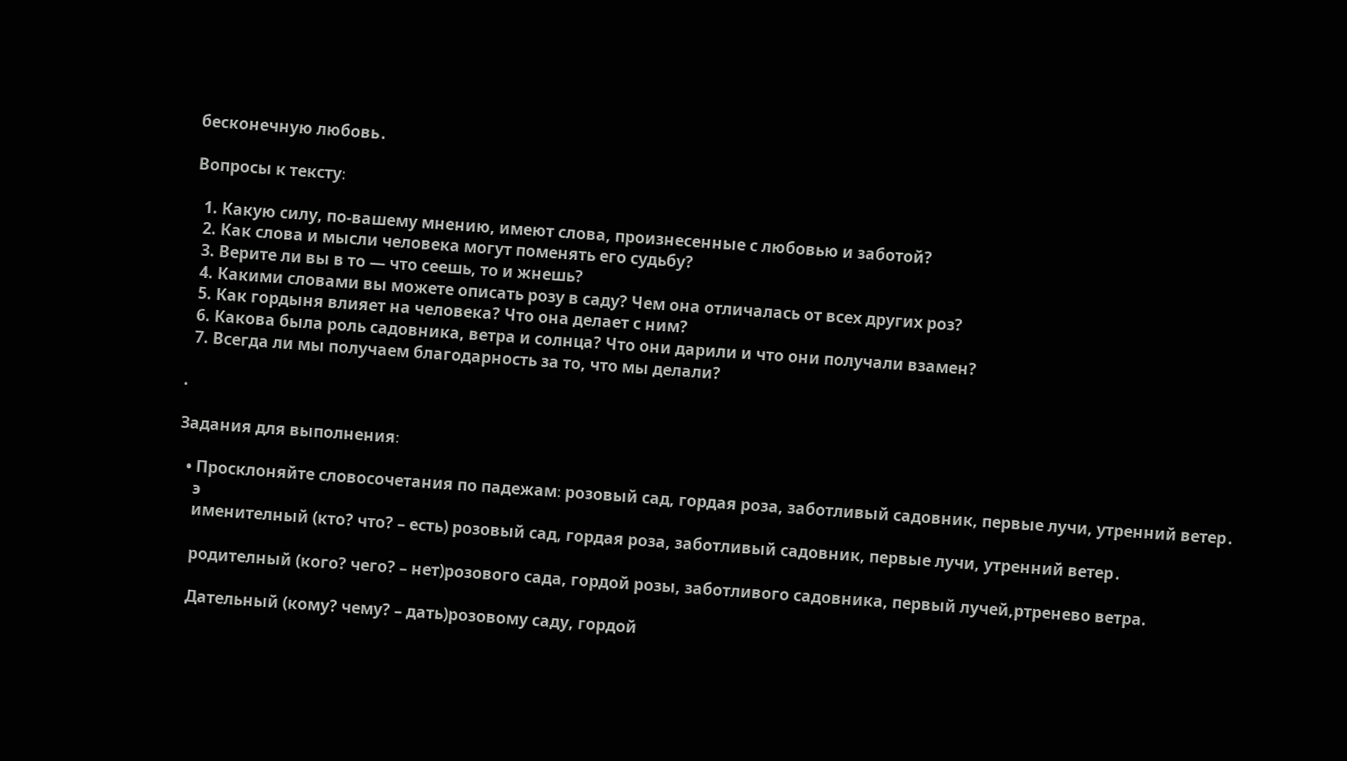бесконечную любовь․

Вопросы к тексту։

  1. Какую силу, по-вашему мнению, имеют слова, произнесенные с любовью и заботой?
  2. Как слова и мысли человека могут поменять его судьбу?
  3. Верите ли вы в то — что сеешь, то и жнешь?
  4. Какими словами вы можете описать розу в саду? Чем она отличалась от всех других роз?
  5. Как гордыня влияет на человека? Что она делает с ним?
  6. Какова была роль садовника, ветра и солнца? Что они дарили и что они получали взамен?
  7. Всегда ли мы получаем благодарность за то, что мы делали?

.

Задания для выполнения։

  • Просклоняйте словосочетания по падежам։ розовый сад, гордая роза, заботливый садовник, первые лучи, утренний ветер․
    э
    именителный (кто? что? – есть) розовый сад, гордая роза, заботливый садовник, первые лучи, утренний ветер․

    родителный (кого? чего? – нет)розового сада, гордой розы, заботливого садовника, первый лучей,ртренево ветра.

    Дательный (кому? чему? – дать)розовому саду, гордой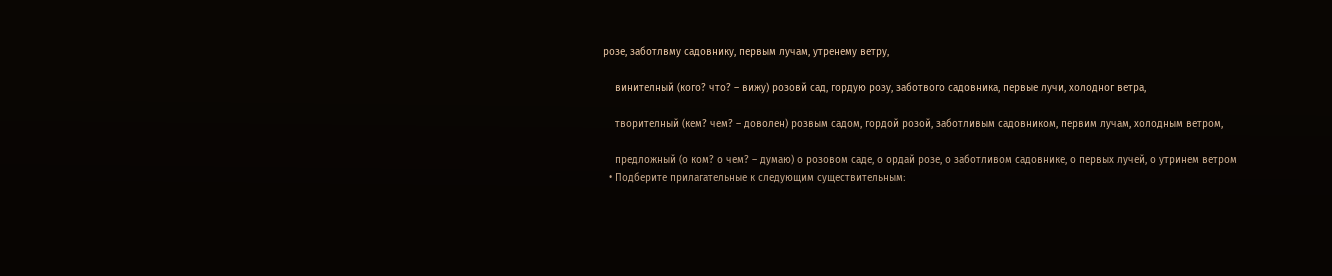розе, заботлвму садовнику, первым лучам, утренему ветру,

    винителный (кого? что? – вижу) розовй сад, гордую розу, заботвого садовника, первые лучи, холодног ветра,

    творителный (кем? чем? – доволен) розвым садом, гордой розой, заботливым садовником, первим лучам, холодным ветром,

    предложный (о ком? о чем? – думаю) о розовом саде, о ордай розе, о заботливом садовнике, о первых лучей, о утринем ветром
  • Подберите прилагательные к следующим существительным։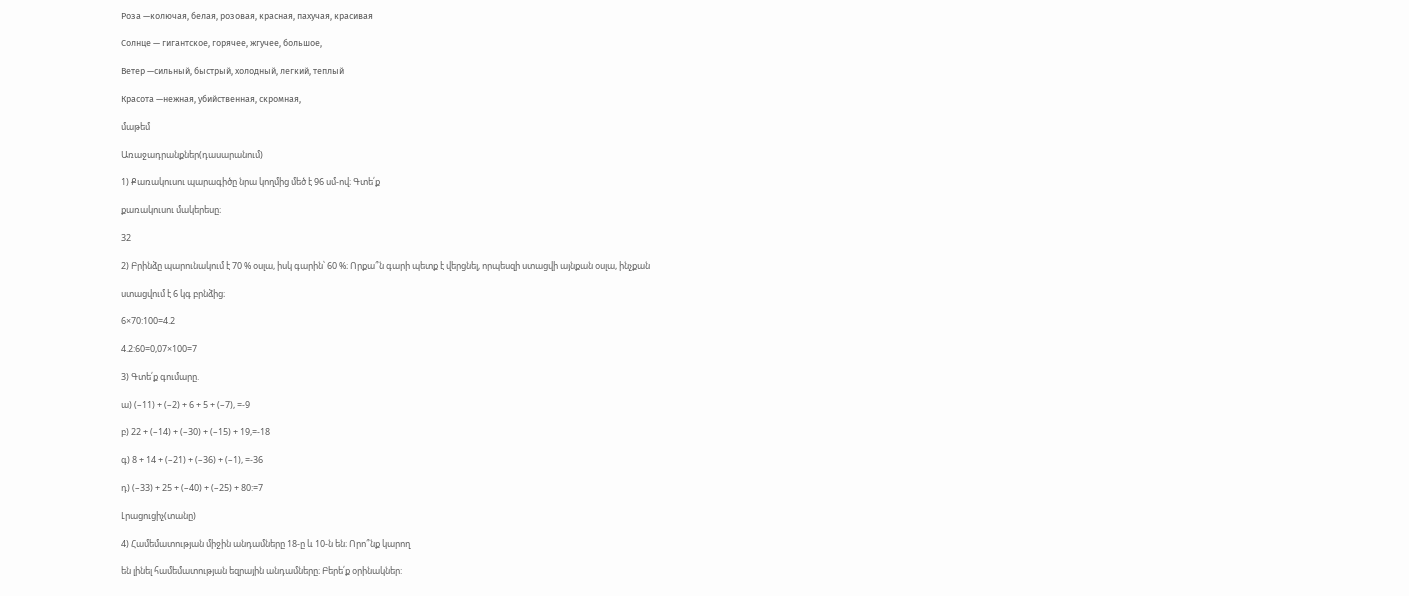Роза —колючая, белая, розовая, красная, пахучая, красивая

Солнце — гигантское, горячее, жгучее, большое,

Ветер —сильный, быстрый, холодный, легкий, теплый

Красота —нежная, убийственная, скромная,

մաթեմ

Առաջադրանքներ(դասարանում)

1) Քառակուսու պարագիծը նրա կողմից մեծ է 96 սմ-ով։ Գտե՛ք

քառակուսու մակերեսը։

32

2) Բրինձը պարունակում է 70 % օսլա, իսկ գարին՝ 60 %։ Որքա՞ն գարի պետք է վերցնել, որպեսզի ստացվի այնքան օսլա, ինչքան

ստացվում է 6 կգ բրնձից։

6×70:100=4.2

4.2:60=0,07×100=7

3) Գտե՛ք գումարը.

ա) (–11) + (–2) + 6 + 5 + (–7), =-9

բ) 22 + (–14) + (–30) + (–15) + 19,=-18

գ) 8 + 14 + (–21) + (–36) + (–1), =-36

դ) (–33) + 25 + (–40) + (–25) + 80:=7

Լրացուցիչ(տանը)

4) Համեմատության միջին անդամները 18-ը և 10-ն են։ Որո՞նք կարող

են լինել համեմատության եզրային անդամները։ Բերե՛ք օրինակներ: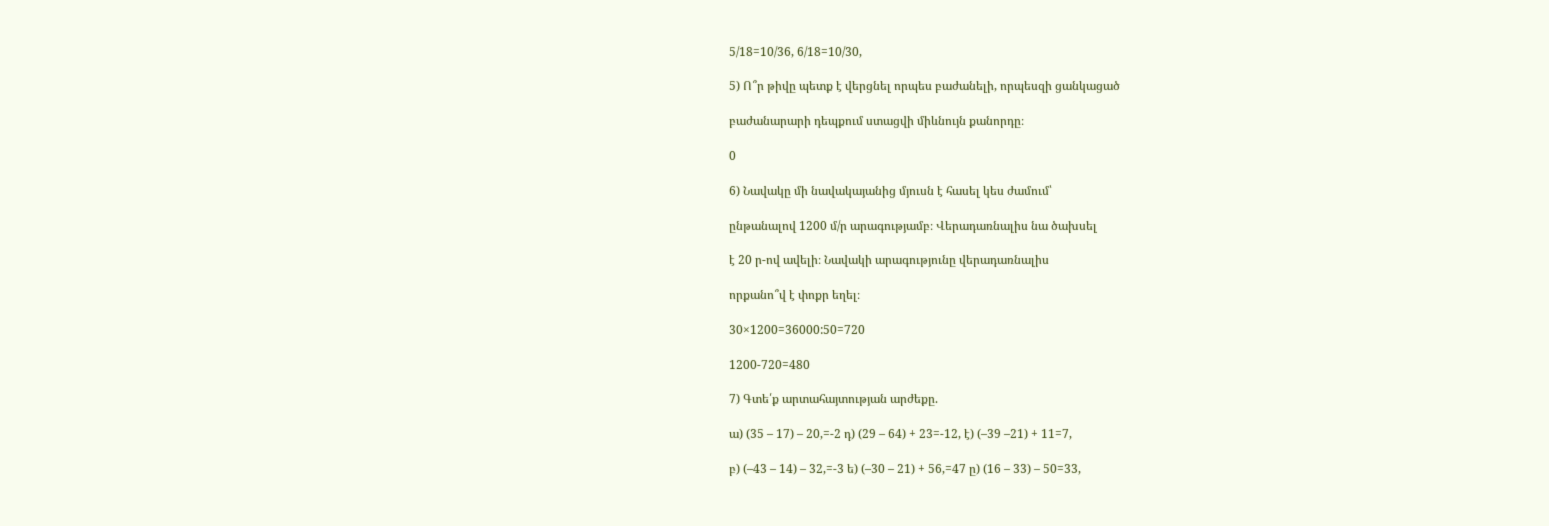5/18=10/36, 6/18=10/30,

5) Ո՞ր թիվը պետք է վերցնել որպես բաժանելի, որպեսզի ցանկացած

բաժանարարի դեպքում ստացվի միևնույն քանորդը։

0

6) Նավակը մի նավակայանից մյուսն է հասել կես ժամում՝

ընթանալով 1200 մ/ր արագությամբ։ Վերադառնալիս նա ծախսել

է 20 ր-ով ավելի։ Նավակի արագությունը վերադառնալիս

որքանո՞վ է փոքր եղել։

30×1200=36000:50=720

1200-720=480

7) Գտե՛ք արտահայտության արժեքը.

ա) (35 – 17) – 20,=-2 դ) (29 – 64) + 23=-12, է) (–39 –21) + 11=7,

բ) (–43 – 14) – 32,=-3 ե) (–30 – 21) + 56,=47 ը) (16 – 33) – 50=33,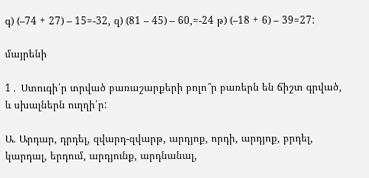գ) (–74 + 27) – 15=-32, զ) (81 – 45) – 60,=-24 թ) (–18 + 6) – 39=27:

մայրենի

1․ Ստուգի՛ր տրված բառաշարքերի բոլո՞ր բառերն են ճիշտ գրված, և սխալներն ուղղի՛ր:

Ա. Արդար, դրդել, զվարդ-զվարթ, արդյոք, որդի, արդյոք, բրդել, կարդալ, երդում, արդյունք, արդնանալ,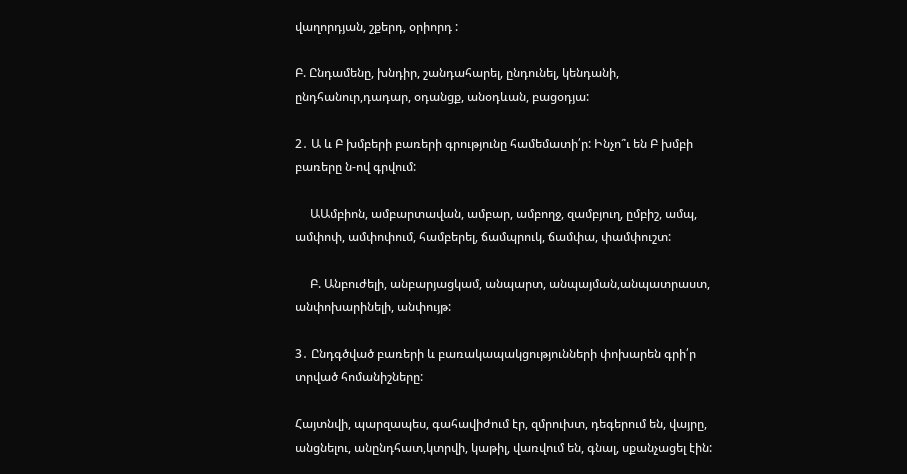վաղորդյան, շքերդ, օրիորդ :

Բ. Ընդամենը, խնդիր, շանդահարել, ընդունել, կենդանի, ընդհանուր,դադար, օդանցք, անօդևան, բացօդյա:

2․ Ա և Բ խմբերի բառերի գրությունը համեմատի՛ր: Ինչո՞ւ են Բ խմբի բառերը ն-ով գրվում:

     ԱԱմբիոն, ամբարտավան, ամբար, ամբողջ, զամբյուղ, ըմբիշ, ամպ,    ամփոփ, ամփոփում, համբերել, ճամպրուկ, ճամփա, փամփուշտ:

     Բ. Անբուժելի, անբարյացկամ, անպարտ, անպայման,անպատրաստ, անփոխարինելի, անփույթ:

3․ Ընդգծված բառերի և բառակապակցությունների փոխարեն գրի՛ր տրված հոմանիշները:

Հայտնվի, պարզապես, գահավիժում էր, զմրուխտ, դեգերում են, վայրը, անցնելու, անընդհատ,կտրվի, կաթիլ, վառվում են, գնալ, սքանչացել էին: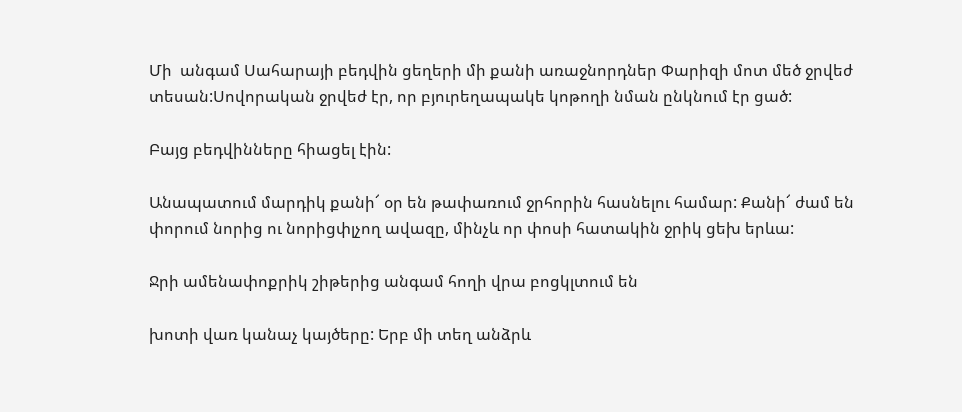Մի  անգամ Սահարայի բեդվին ցեղերի մի քանի առաջնորդներ Փարիզի մոտ մեծ ջրվեժ տեսան:Սովորական ջրվեժ էր, որ բյուրեղապակե կոթողի նման ընկնում էր ցած:

Բայց բեդվինները հիացել էին:

Անապատում մարդիկ քանի՜ օր են թափառում ջրհորին հասնելու համար: Քանի՜ ժամ են փորում նորից ու նորիցփլչող ավազը, մինչև որ փոսի հատակին ջրիկ ցեխ երևա:

Ջրի ամենափոքրիկ շիթերից անգամ հողի վրա բոցկլտում են

խոտի վառ կանաչ կայծերը: Երբ մի տեղ անձրև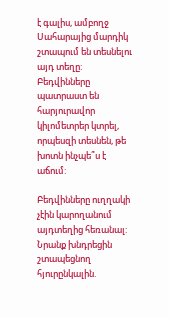է գալիս, ամբողջ Սահարայից մարդիկ շտապում են տեսնելու այդ տեղը:  Բեդվինները պատրաստ են հարյուրավոր կիլոմետրեր կտրել, որպեսզի տեսնեն, թե խոտն ինչպե՞ս է աճում:

Բեդվինները ուղղակի չէին կարողանում այդտեղից հեռանալ: Նրանք խնդրեցին շտապեցնող հյուրընկալին.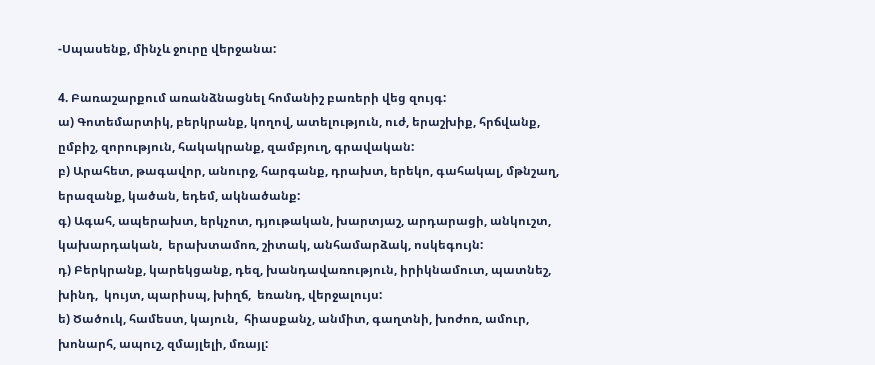-Սպասենք, մինչև ջուրը վերջանա:

4. Բառաշարքում առանձնացնել հոմանիշ բառերի վեց զույգ:
ա) Գոտեմարտիկ, բերկրանք, կողով, ատելություն, ուժ, երաշխիք, հրճվանք, ըմբիշ, զորություն, հակակրանք, զամբյուղ, գրավական:
բ) Արահետ, թագավոր, անուրջ, հարգանք, դրախտ, երեկո, գահակալ, մթնշաղ, երազանք, կածան, եդեմ, ակնածանք:
գ) Ագահ, ապերախտ, երկչոտ, դյութական, խարտյաշ, արդարացի, անկուշտ, կախարդական,  երախտամոռ, շիտակ, անհամարձակ, ոսկեգույն:
դ) Բերկրանք, կարեկցանք, դեզ, խանդավառություն, իրիկնամուտ, պատնեշ,  խինդ,  կույտ, պարիսպ, խիղճ,  եռանդ, վերջալույս:
ե) Ծածուկ, համեստ, կայուն,  հիասքանչ, անմիտ, գաղտնի, խոժոռ, ամուր,  խոնարհ, ապուշ, զմայլելի, մռայլ: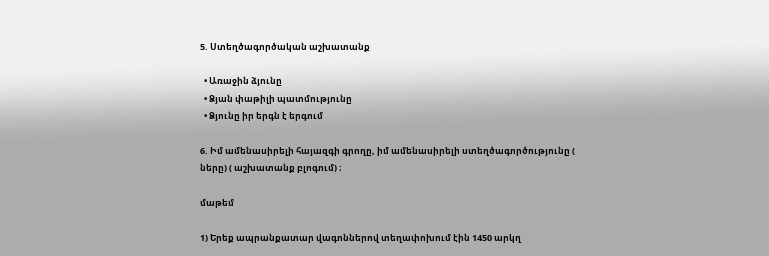5. Ստեղծագործական աշխատանք

  • Առաջին ձյունը
  • Ձյան փաթիլի պատմությունը
  • Ձյունը իր երգն է երգում

6. Իմ ամենասիրելի հայազգի գրողը, իմ ամենասիրելի ստեղծագործությունը ( ները) ( աշխատանք բլոգում) ։

մաթեմ

1) Երեք ապրանքատար վագոններով տեղափոխում էին 1450 արկղ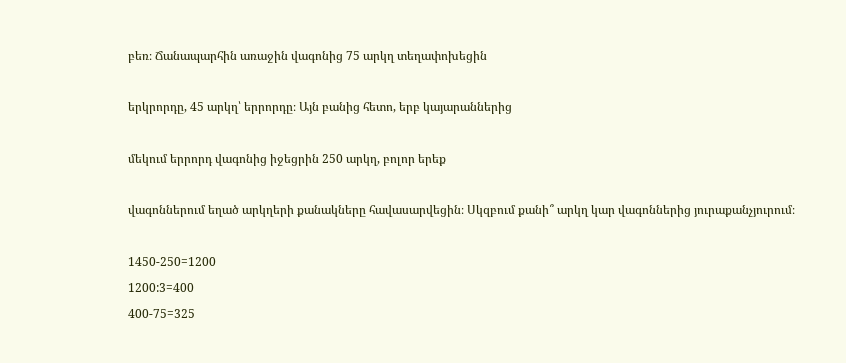բեռ։ Ճանապարհին առաջին վագոնից 75 արկղ տեղափոխեցին

երկրորդը, 45 արկղ՝ երրորդը։ Այն բանից հետո, երբ կայարաններից

մեկում երրորդ վագոնից իջեցրին 250 արկղ, բոլոր երեք

վագոններում եղած արկղերի քանակները հավասարվեցին։ Սկզբում քանի՞ արկղ կար վագոններից յուրաքանչյուրում։

1450-250=1200
1200:3=400
400-75=325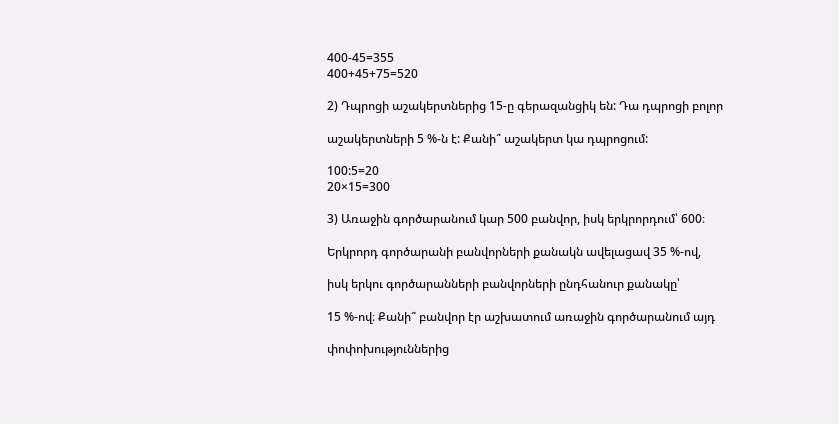400-45=355
400+45+75=520

2) Դպրոցի աշակերտներից 15-ը գերազանցիկ են: Դա դպրոցի բոլոր

աշակերտների 5 %-ն է: Քանի՞ աշակերտ կա դպրոցում:

100:5=20
20×15=300

3) Առաջին գործարանում կար 500 բանվոր, իսկ երկրորդում՝ 600։

Երկրորդ գործարանի բանվորների քանակն ավելացավ 35 %-ով,

իսկ երկու գործարանների բանվորների ընդհանուր քանակը՝

15 %-ով։ Քանի՞ բանվոր էր աշխատում առաջին գործարանում այդ

փոփոխություններից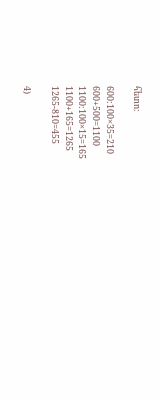հետո։

600:100×35=210
600+500=1100
1100:100×15=165
1100+165=1265
1265-810=455

4)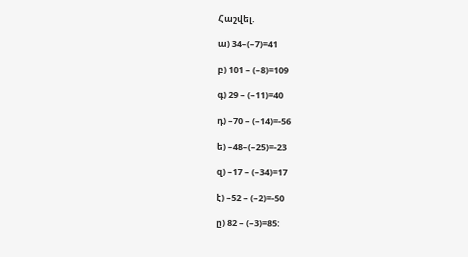Հաշվել.

ա) 34–(–7)=41

բ) 101 – (–8)=109

գ) 29 – (–11)=40

դ) –70 – (–14)=-56

ե) –48–(–25)=-23

զ) –17 – (–34)=17

է) –52 – (–2)=-50

ը) 82 – (–3)=85: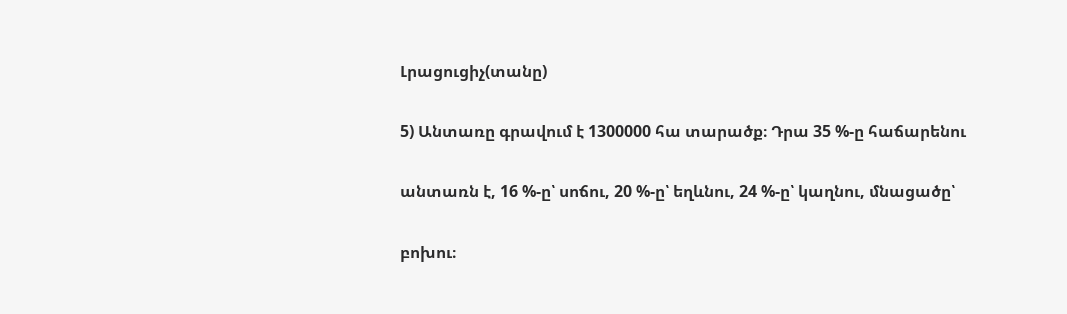Լրացուցիչ(տանը)

5) Անտառը գրավում է 1300000 հա տարածք։ Դրա 35 %-ը հաճարենու

անտառն է, 16 %-ը՝ սոճու, 20 %-ը՝ եղևնու, 24 %-ը՝ կաղնու, մնացածը՝

բոխու։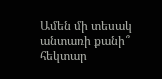Ամեն մի տեսակ անտառի քանի՞ հեկտար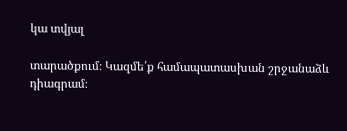կա տվյալ

տարածքում։ Կազմե՛ք համապատասխան շրջանաձև դիագրամ։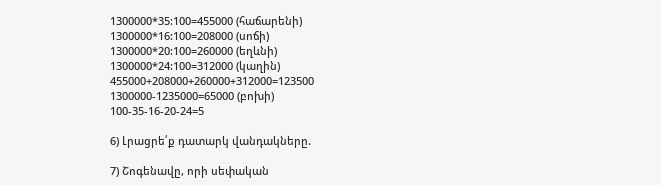1300000*35:100=455000 (հաճարենի)
1300000*16:100=208000 (սոճի)
1300000*20:100=260000 (եղևնի)
1300000*24:100=312000 (կաղին)
455000+208000+260000+312000=123500
1300000-1235000=65000 (բոխի)
100-35-16-20-24=5

6) Լրացրե՛ք դատարկ վանդակները.

7) Շոգենավը, որի սեփական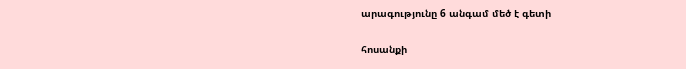արագությունը 6 անգամ մեծ է գետի

հոսանքի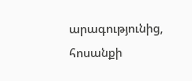արագությունից, հոսանքի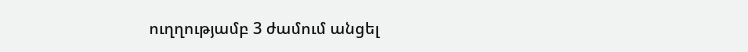ուղղությամբ 3 ժամում անցել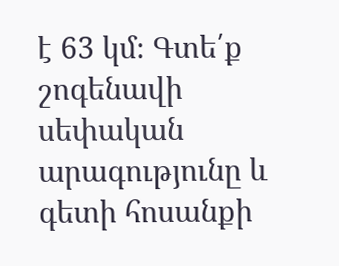է 63 կմ։ Գտե՛ք շոգենավի սեփական արագությունը և գետի հոսանքի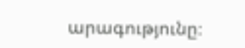արագությունը։